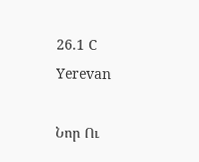26.1 C
Yerevan

Նոր Ու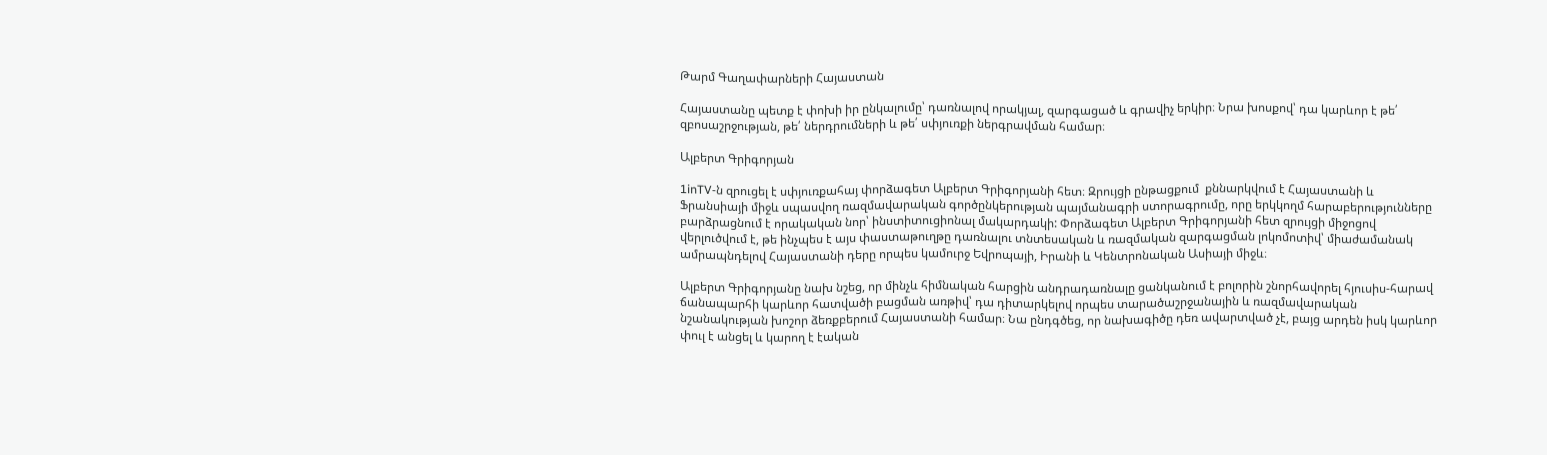Թարմ Գաղափարների Հայաստան

Հայաստանը պետք է փոխի իր ընկալումը՝ դառնալով որակյալ, զարգացած և գրավիչ երկիր։ Նրա խոսքով՝ դա կարևոր է թե՛ զբոսաշրջության, թե՛ ներդրումների և թե՛ սփյուռքի ներգրավման համար։

Ալբերտ Գրիգորյան

1inTV‑ն զրուցել է սփյուռքահայ փորձագետ Ալբերտ Գրիգորյանի հետ։ Զրույցի ընթացքում  քննարկվում է Հայաստանի և Ֆրանսիայի միջև սպասվող ռազմավարական գործընկերության պայմանագրի ստորագրումը, որը երկկողմ հարաբերությունները բարձրացնում է որակական նոր՝ ինստիտուցիոնալ մակարդակի: Փորձագետ Ալբերտ Գրիգորյանի հետ զրույցի միջոցով վերլուծվում է, թե ինչպես է այս փաստաթուղթը դառնալու տնտեսական և ռազմական զարգացման լոկոմոտիվ՝ միաժամանակ ամրապնդելով Հայաստանի դերը որպես կամուրջ Եվրոպայի, Իրանի և Կենտրոնական Ասիայի միջև։

Ալբերտ Գրիգորյանը նախ նշեց, որ մինչև հիմնական հարցին անդրադառնալը ցանկանում է բոլորին շնորհավորել հյուսիս-հարավ ճանապարհի կարևոր հատվածի բացման առթիվ՝ դա դիտարկելով որպես տարածաշրջանային և ռազմավարական նշանակության խոշոր ձեռքբերում Հայաստանի համար։ Նա ընդգծեց, որ նախագիծը դեռ ավարտված չէ, բայց արդեն իսկ կարևոր փուլ է անցել և կարող է էական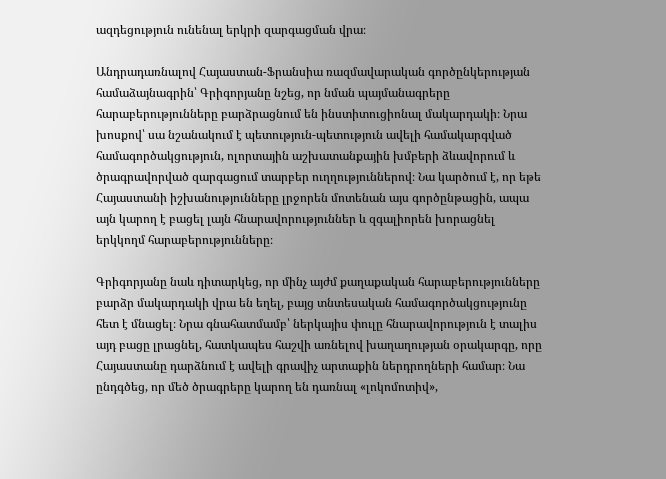ազդեցություն ունենալ երկրի զարգացման վրա։

Անդրադառնալով Հայաստան-Ֆրանսիա ռազմավարական գործընկերության համաձայնագրին՝ Գրիգորյանը նշեց, որ նման պայմանագրերը հարաբերությունները բարձրացնում են ինստիտուցիոնալ մակարդակի։ Նրա խոսքով՝ սա նշանակում է պետություն-պետություն ավելի համակարգված համագործակցություն, ոլորտային աշխատանքային խմբերի ձևավորում և ծրագրավորված զարգացում տարբեր ուղղություններով։ Նա կարծում է, որ եթե Հայաստանի իշխանությունները լրջորեն մոտենան այս գործընթացին, ապա այն կարող է բացել լայն հնարավորություններ և զգալիորեն խորացնել երկկողմ հարաբերությունները։

Գրիգորյանը նաև դիտարկեց, որ մինչ այժմ քաղաքական հարաբերությունները բարձր մակարդակի վրա են եղել, բայց տնտեսական համագործակցությունը հետ է մնացել։ Նրա գնահատմամբ՝ ներկայիս փուլը հնարավորություն է տալիս այդ բացը լրացնել, հատկապես հաշվի առնելով խաղաղության օրակարգը, որը Հայաստանը դարձնում է ավելի գրավիչ արտաքին ներդրողների համար։ Նա ընդգծեց, որ մեծ ծրագրերը կարող են դառնալ «լոկոմոտիվ»,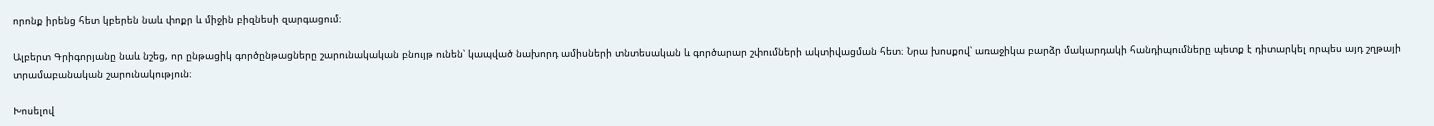որոնք իրենց հետ կբերեն նաև փոքր և միջին բիզնեսի զարգացում։

Ալբերտ Գրիգորյանը նաև նշեց, որ ընթացիկ գործընթացները շարունակական բնույթ ունեն՝ կապված նախորդ ամիսների տնտեսական և գործարար շփումների ակտիվացման հետ։ Նրա խոսքով՝ առաջիկա բարձր մակարդակի հանդիպումները պետք է դիտարկել որպես այդ շղթայի տրամաբանական շարունակություն։

Խոսելով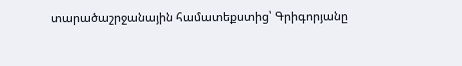տարածաշրջանային համատեքստից՝ Գրիգորյանը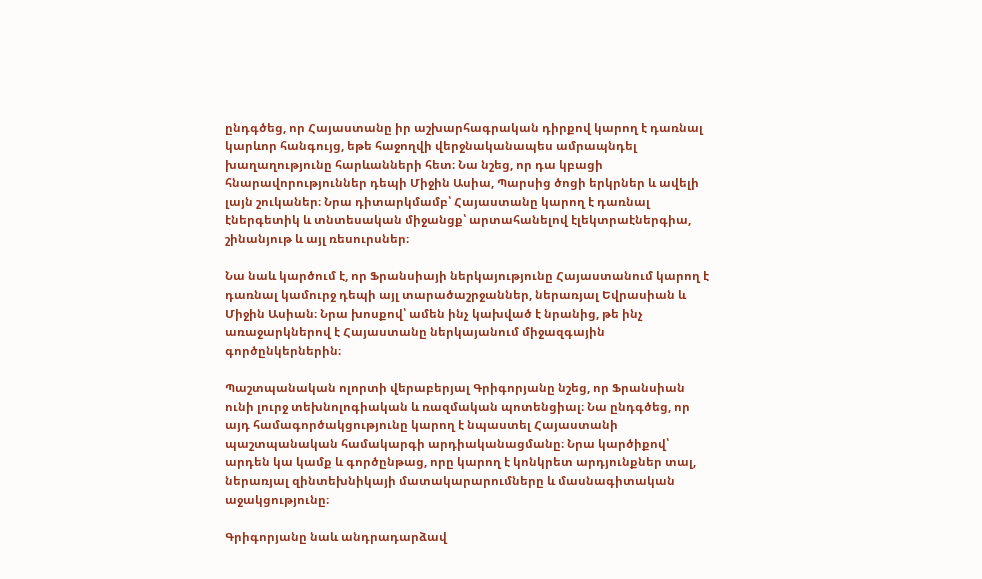ընդգծեց, որ Հայաստանը իր աշխարհագրական դիրքով կարող է դառնալ կարևոր հանգույց, եթե հաջողվի վերջնականապես ամրապնդել խաղաղությունը հարևանների հետ։ Նա նշեց, որ դա կբացի հնարավորություններ դեպի Միջին Ասիա, Պարսից ծոցի երկրներ և ավելի լայն շուկաներ։ Նրա դիտարկմամբ՝ Հայաստանը կարող է դառնալ էներգետիկ և տնտեսական միջանցք՝ արտահանելով էլեկտրաէներգիա, շինանյութ և այլ ռեսուրսներ։

Նա նաև կարծում է, որ Ֆրանսիայի ներկայությունը Հայաստանում կարող է դառնալ կամուրջ դեպի այլ տարածաշրջաններ, ներառյալ Եվրասիան և Միջին Ասիան։ Նրա խոսքով՝ ամեն ինչ կախված է նրանից, թե ինչ առաջարկներով է Հայաստանը ներկայանում միջազգային գործընկերներին։

Պաշտպանական ոլորտի վերաբերյալ Գրիգորյանը նշեց, որ Ֆրանսիան ունի լուրջ տեխնոլոգիական և ռազմական պոտենցիալ։ Նա ընդգծեց, որ այդ համագործակցությունը կարող է նպաստել Հայաստանի պաշտպանական համակարգի արդիականացմանը։ Նրա կարծիքով՝ արդեն կա կամք և գործընթաց, որը կարող է կոնկրետ արդյունքներ տալ, ներառյալ զինտեխնիկայի մատակարարումները և մասնագիտական աջակցությունը։

Գրիգորյանը նաև անդրադարձավ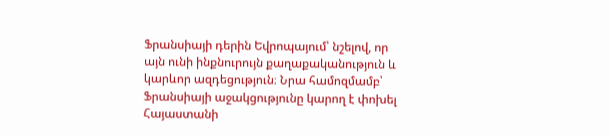Ֆրանսիայի դերին Եվրոպայում՝ նշելով, որ այն ունի ինքնուրույն քաղաքականություն և կարևոր ազդեցություն։ Նրա համոզմամբ՝ Ֆրանսիայի աջակցությունը կարող է փոխել Հայաստանի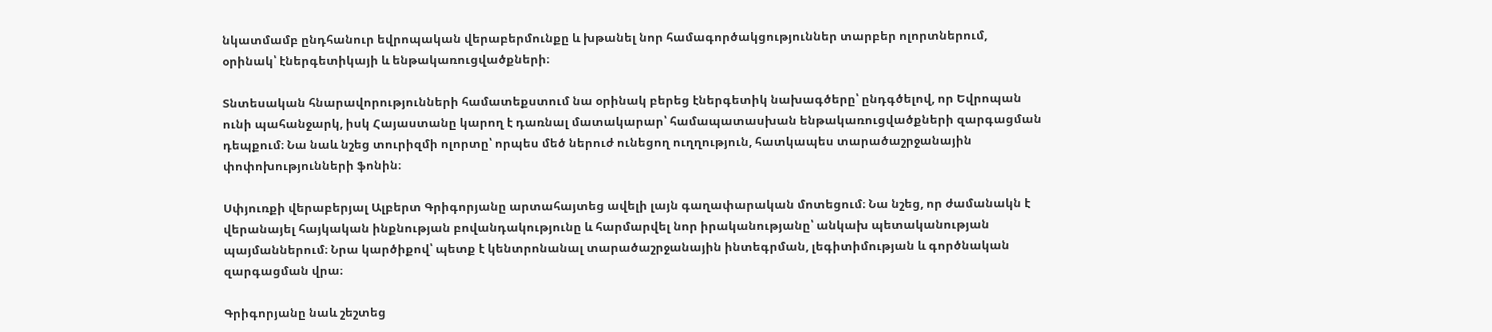նկատմամբ ընդհանուր եվրոպական վերաբերմունքը և խթանել նոր համագործակցություններ տարբեր ոլորտներում, օրինակ՝ էներգետիկայի և ենթակառուցվածքների։

Տնտեսական հնարավորությունների համատեքստում նա օրինակ բերեց էներգետիկ նախագծերը՝ ընդգծելով, որ Եվրոպան ունի պահանջարկ, իսկ Հայաստանը կարող է դառնալ մատակարար՝ համապատասխան ենթակառուցվածքների զարգացման դեպքում։ Նա նաև նշեց տուրիզմի ոլորտը՝ որպես մեծ ներուժ ունեցող ուղղություն, հատկապես տարածաշրջանային փոփոխությունների ֆոնին։

Սփյուռքի վերաբերյալ Ալբերտ Գրիգորյանը արտահայտեց ավելի լայն գաղափարական մոտեցում։ Նա նշեց, որ ժամանակն է վերանայել հայկական ինքնության բովանդակությունը և հարմարվել նոր իրականությանը՝ անկախ պետականության պայմաններում։ Նրա կարծիքով՝ պետք է կենտրոնանալ տարածաշրջանային ինտեգրման, լեգիտիմության և գործնական զարգացման վրա։

Գրիգորյանը նաև շեշտեց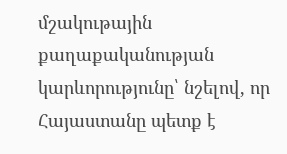մշակութային քաղաքականության կարևորությունը՝ նշելով, որ Հայաստանը պետք է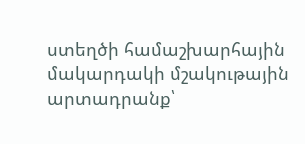ստեղծի համաշխարհային մակարդակի մշակութային արտադրանք՝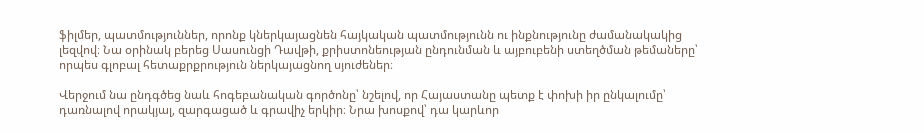ֆիլմեր, պատմություններ, որոնք կներկայացնեն հայկական պատմությունն ու ինքնությունը ժամանակակից լեզվով։ Նա օրինակ բերեց Սասունցի Դավթի, քրիստոնեության ընդունման և այբուբենի ստեղծման թեմաները՝ որպես գլոբալ հետաքրքրություն ներկայացնող սյուժեներ։

Վերջում նա ընդգծեց նաև հոգեբանական գործոնը՝ նշելով, որ Հայաստանը պետք է փոխի իր ընկալումը՝ դառնալով որակյալ, զարգացած և գրավիչ երկիր։ Նրա խոսքով՝ դա կարևոր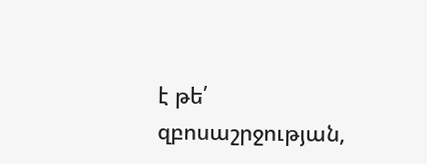է թե՛ զբոսաշրջության,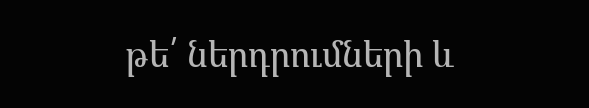թե՛ ներդրումների և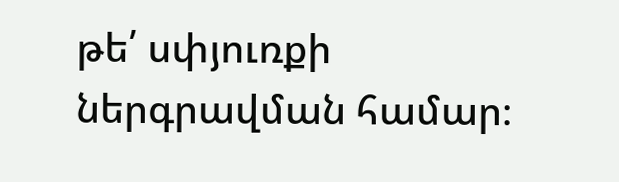թե՛ սփյուռքի ներգրավման համար։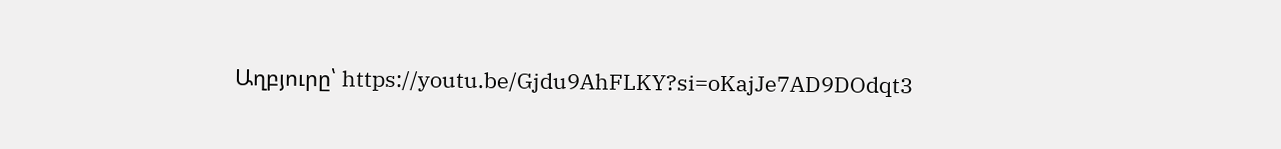Աղբյուրը՝ https://youtu.be/Gjdu9AhFLKY?si=oKajJe7AD9DOdqt3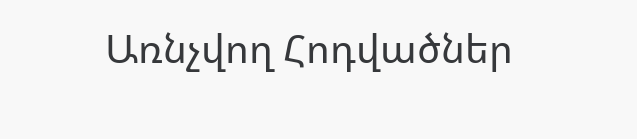Առնչվող Հոդվածներ